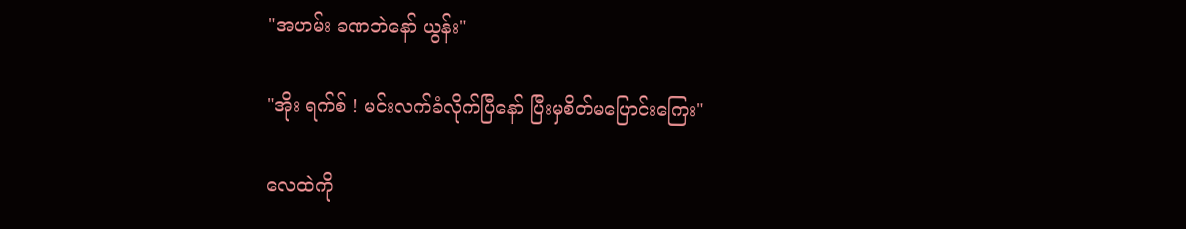"အဟမ်း ခဏဘဲနော် ယွန်း"

"အိုး ရက်စ် ! မင်းလက်ခံလိုက်ပြီနော် ပြီးမှစိတ်မပြောင်းကြေး"

လေထဲကို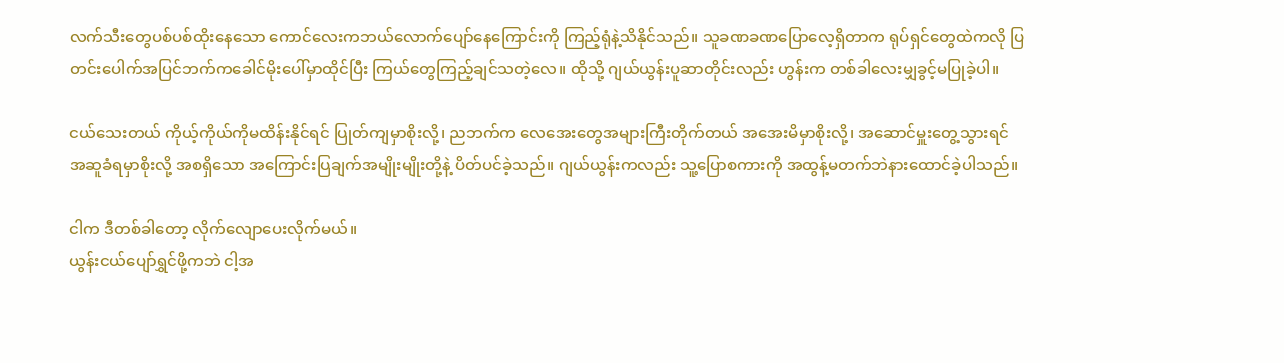လက်သီးတွေပစ်ပစ်ထိုးနေသော ကောင်လေးကဘယ်လောက်ပျော်နေကြောင်းကို ကြည့်ရုံနဲ့သိနိုင်သည်။ သူခဏခဏပြောလေ့ရှိတာက ရုပ်ရှင်တွေထဲကလို ပြတင်းပေါက်အပြင်ဘက်ကခေါင်မိုးပေါ်မှာထိုင်ပြီး ကြယ်တွေကြည့်ချင်သတဲ့လေ။ ထိုသို့ ဂျယ်ယွန်းပူဆာတိုင်းလည်း ဟွန်းက တစ်ခါလေးမျှခွင့်မပြုခဲ့ပါ။

ငယ်သေးတယ် ကိုယ့်ကိုယ်ကိုမထိန်းနိုင်ရင် ပြုတ်ကျမှာစိုးလို့၊ ညဘက်က လေအေးတွေအများကြီးတိုက်တယ် အအေးမိမှာစိုးလို့၊ အဆောင်မှူးတွေ့သွားရင် အဆူခံရမှာစိုးလို့ အစရှိသော အကြောင်းပြချက်အမျိုးမျိုးတို့နဲ့ ပိတ်ပင်ခဲ့သည်။ ဂျယ်ယွန်းကလည်း သူ့ပြောစကားကို အထွန့်မတက်ဘဲနားထောင်ခဲ့ပါသည်။

ငါက ဒီတစ်ခါတော့ လိုက်လျောပေးလိုက်မယ်။
ယွန်းငယ်ပျော်ရွှင်ဖို့ကဘဲ ငါ့အ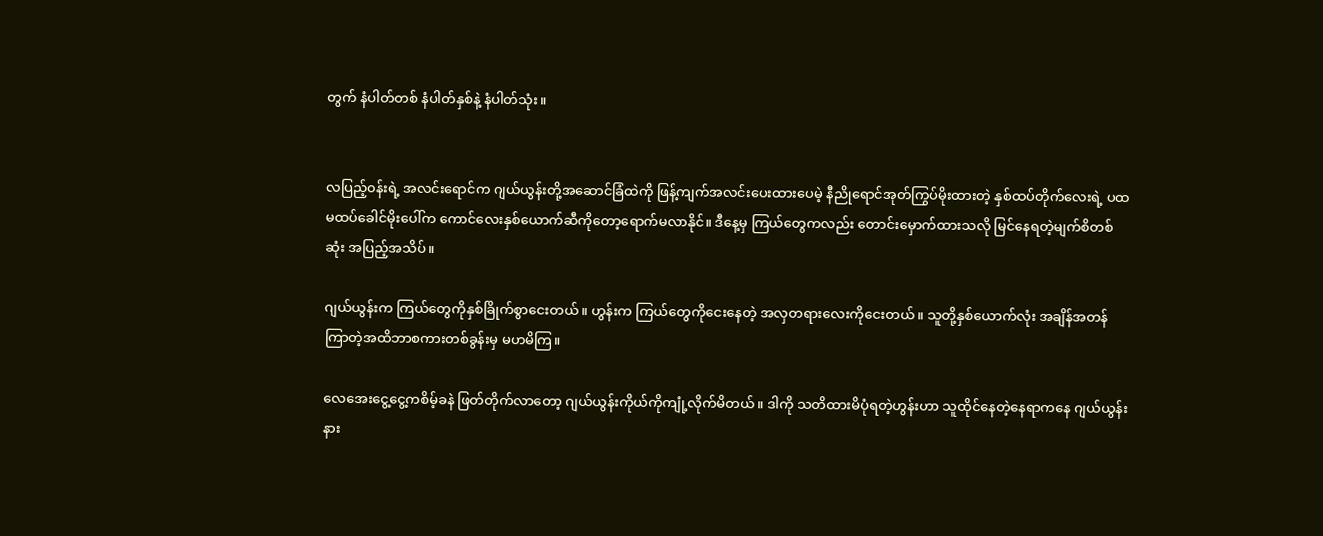တွက် နံပါတ်တစ် နံပါတ်နှစ်နဲ့ နံပါတ်သုံး။


လပြည့်၀န်းရဲ့ အလင်းရောင်က ဂျယ်ယွန်းတို့အဆောင်ခြံထဲကို ဖြန့်ကျက်အလင်းပေးထားပေမဲ့ နီညိုရောင်အုတ်ကြွပ်မိုးထားတဲ့ နှစ်ထပ်တိုက်လေးရဲ့ ပထမထပ်ခေါင်မိုးပေါ်က ကောင်လေးနှစ်ယောက်ဆီကိုတော့ရောက်မလာနိုင်။ ဒီနေ့မှ ကြယ်တွေကလည်း တောင်းမှောက်ထားသလို မြင်နေရတဲ့မျက်စိတစ်ဆုံး အပြည့်အသိပ်။

ဂျယ်ယွန်းက ကြယ်တွေကိုနှစ်ခြိုက်စွာငေးတယ်။ ဟွန်းက ကြယ်တွေကိုငေးနေတဲ့ အလှတရားလေးကိုငေးတယ်။ သူတို့နှစ်ယောက်လုံး အချိန်အတန်ကြာတဲ့အထိဘာစကားတစ်ခွန်းမှ မဟမိကြ။

လေအေးငွေ့ငွေ့ကစိမ့်ခနဲ ဖြတ်တိုက်လာတော့ ဂျယ်ယွန်းကိုယ်ကိုကျုံ့လိုက်မိတယ်။ ဒါကို သတိထားမိပုံရတဲ့ဟွန်းဟာ သူထိုင်နေတဲ့နေရာကနေ ဂျယ်ယွန်းနား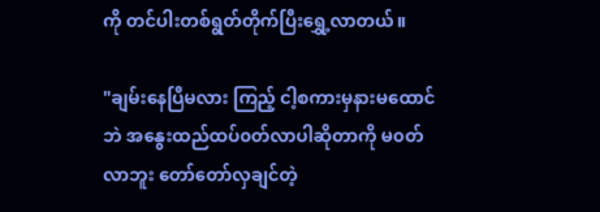ကို တင်ပါးတစ်ရွတ်တိုက်ပြီးရွှေ့လာတယ်။

"ချမ်းနေပြီမလား ကြည့် ငါ့စကားမှနားမထောင်ဘဲ အနွေးထည်ထပ်၀တ်လာပါဆိုတာကို မ၀တ်လာဘူး တော်တော်လှချင်တဲ့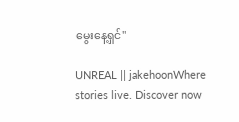မွေးနေ့ရှင်"

UNREAL || jakehoonWhere stories live. Discover now